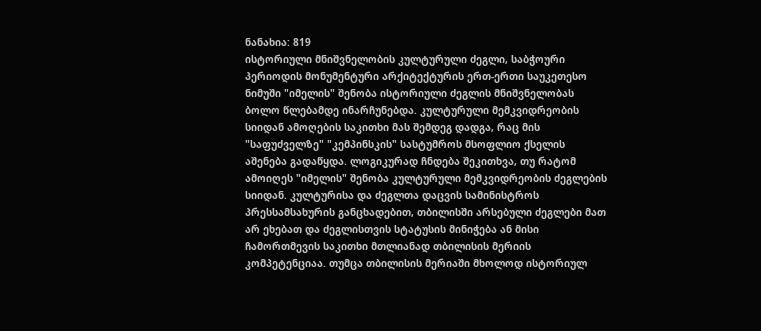ნანახია: 819
ისტორიული მნიშვნელობის კულტურული ძეგლი, საბჭოური პერიოდის მონუმენტური არქიტექტურის ერთ-ერთი საუკეთესო ნიმუში "იმელის" შენობა ისტორიული ძეგლის მნიშვნელობას ბოლო წლებამდე ინარჩუნებდა. კულტურული მემკვიდრეობის სიიდან ამოღების საკითხი მას შემდეგ დადგა, რაც მის "საფუძველზე" "კემპინსკის" სასტუმროს მსოფლიო ქსელის აშენება გადაწყდა. ლოგიკურად ჩნდება შეკითხვა, თუ რატომ ამოიღეს "იმელის" შენობა კულტურული მემკვიდრეობის ძეგლების სიიდან. კულტურისა და ძეგლთა დაცვის სამინისტროს პრესსამსახურის განცხადებით, თბილისში არსებული ძეგლები მათ არ ეხებათ და ძეგლისთვის სტატუსის მინიჭება ან მისი ჩამორთმევის საკითხი მთლიანად თბილისის მერიის კომპეტენციაა. თუმცა თბილისის მერიაში მხოლოდ ისტორიულ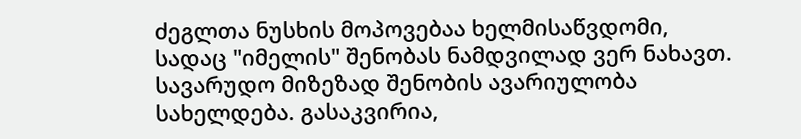ძეგლთა ნუსხის მოპოვებაა ხელმისაწვდომი, სადაც "იმელის" შენობას ნამდვილად ვერ ნახავთ. სავარუდო მიზეზად შენობის ავარიულობა სახელდება. გასაკვირია,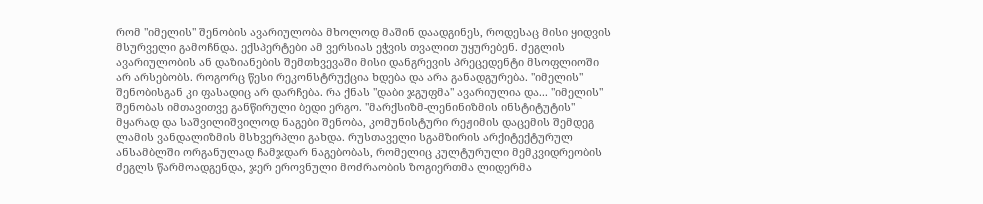რომ "იმელის" შენობის ავარიულობა მხოლოდ მაშინ დაადგინეს, როდესაც მისი ყიდვის მსურველი გამოჩნდა. ექსპერტები ამ ვერსიას ეჭვის თვალით უყურებენ. ძეგლის ავარიულობის ან დაზიანების შემთხვევაში მისი დანგრევის პრეცედენტი მსოფლიოში არ არსებობს. როგორც წესი რეკონსტრუქცია ხდება და არა განადგურება. "იმელის" შენობისგან კი ფასადიც არ დარჩება. რა ქნას "დაბი ჯგუფმა" ავარიულია და... "იმელის" შენობას იმთავითვე განწირული ბედი ერგო. "მარქსიზმ-ლენინიზმის ინსტიტუტის" მყარად და საშვილიშვილოდ ნაგები შენობა, კომუნისტური რეჟიმის დაცემის შემდეგ ლამის ვანდალიზმის მსხვერპლი გახდა. რუსთაველი სგამზირის არქიტექტურულ ანსამბლში ორგანულად ჩამჯდარ ნაგებობას, რომელიც კულტურული მემკვიდრეობის ძეგლს წარმოადგენდა, ჯერ ეროვნული მოძრაობის ზოგიერთმა ლიდერმა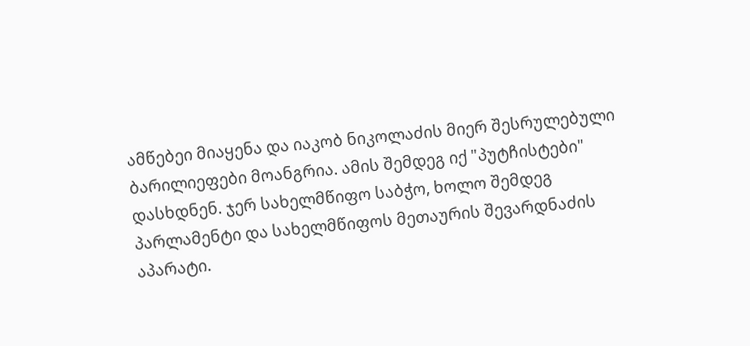ამწებეი მიაყენა და იაკობ ნიკოლაძის მიერ შესრულებული ბარილიეფები მოანგრია. ამის შემდეგ იქ "პუტჩისტები" დასხდნენ. ჯერ სახელმწიფო საბჭო, ხოლო შემდეგ პარლამენტი და სახელმწიფოს მეთაურის შევარდნაძის აპარატი.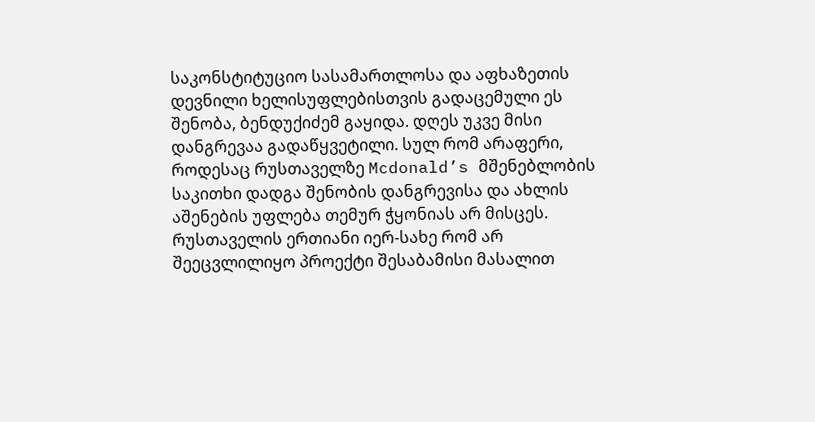საკონსტიტუციო სასამართლოსა და აფხაზეთის დევნილი ხელისუფლებისთვის გადაცემული ეს შენობა, ბენდუქიძემ გაყიდა. დღეს უკვე მისი დანგრევაა გადაწყვეტილი. სულ რომ არაფერი, როდესაც რუსთაველზე Mcdonald’s მშენებლობის საკითხი დადგა შენობის დანგრევისა და ახლის აშენების უფლება თემურ ჭყონიას არ მისცეს. რუსთაველის ერთიანი იერ-სახე რომ არ შეეცვლილიყო პროექტი შესაბამისი მასალით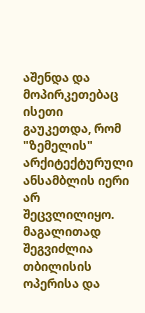აშენდა და მოპირკეთებაც ისეთი გაუკეთდა, რომ "ზემელის" არქიტექტურული ანსამბლის იერი არ შეცვლილიყო. მაგალითად შეგვიძლია თბილისის ოპერისა და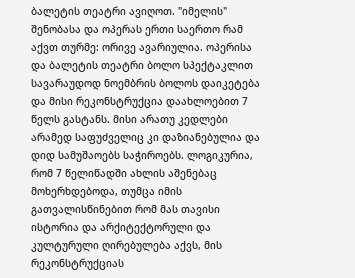ბალეტის თეატრი ავიღოთ. "იმელის" შენობასა და ოპერას ერთი საერთო რამ აქვთ თურმე: ორივე ავარიულია. ოპერისა და ბალეტის თეატრი ბოლო სპექტაკლით სავარაუდოდ ნოემბრის ბოლოს დაიკეტება და მისი რეკონსტრუქცია დაახლოებით 7 წელს გასტანს. მისი არათუ კედლები არამედ საფუძველიც კი დაზიანებულია და დიდ სამუშაოებს საჭიროებს. ლოგიკურია, რომ 7 წელიწადში ახლის აშენებაც მოხერხდებოდა, თუმცა იმის გათვალისწინებით რომ მას თავისი ისტორია და არქიტექტორული და კულტურული ღირებულება აქვს, მის რეკონსტრუქციას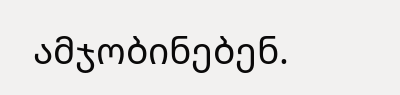ამჯობინებენ.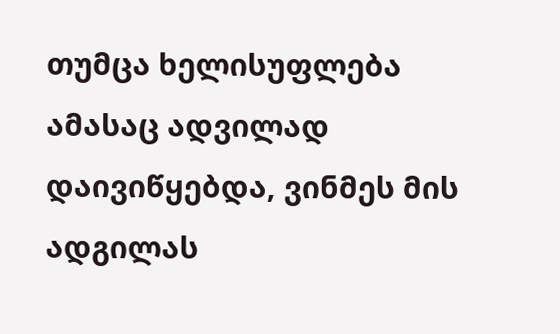თუმცა ხელისუფლება ამასაც ადვილად დაივიწყებდა, ვინმეს მის ადგილას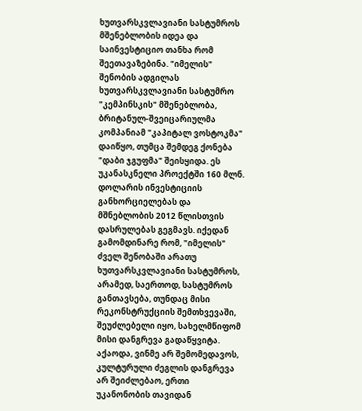ხუთვარსკვლავიანი სასტუმროს მშენებლობის იდეა და საინვესტიციო თანხა რომ შეეთავაზებინა. "იმელის" შენობის ადგილას ხუთვარსკვლავიანი სასტუმრო "კემპინსკის" მშენებლობა, ბრიტანულ-შვეიცარიულმა კომპანიამ "კაპიტალ ვოსტოკმა" დაიწყო, თუმცა შემდეგ ქონება "დაბი ჯგუფმა" შეისყიდა. ეს უკანასკნელი პროექტში 160 მლნ. დოლარის ინვესტიციის განხორციელებას და მშნებლობის 2012 წლისთვის დასრულებას გეგმავს. იქედან გამომდინარე რომ, "იმელის" ძველ შენობაში არათუ ხუთვარსკვლავიანი სასტუმროს, არამედ, საერთოდ, სასტუმროს განთავსება, თუნდაც მისი რეკონსტრუქციის შემთხვევაში, შეუძლებელი იყო, სახელმწიფომ მისი დანგრევა გადაწყვიტა. აქაოდა, ვინმე არ შემომედავოს, კულტურული ძეგლის დანგრევა არ შეიძლებაო, ერთი უკანონობის თავიდან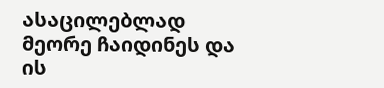ასაცილებლად მეორე ჩაიდინეს და ის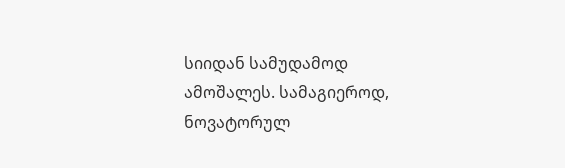სიიდან სამუდამოდ ამოშალეს. სამაგიეროდ, ნოვატორულ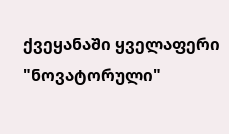ქვეყანაში ყველაფერი "ნოვატორული"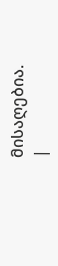მისაღებია.
|